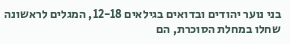בני נוער יהודים ובדואים בגילאים 12-18, המגלים לראשונה שחלו במחלת הסוכרת, הם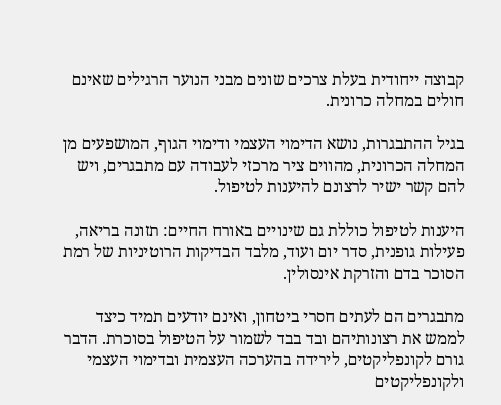קבוצה ייחודית בעלת צרכים שונים מבני הנוער הרגילים שאינם חולים במחלה כרונית.

בגיל ההתבגרות, נושא הדימוי העצמי ודימוי הגוף, המושפעים מן המחלה הכרונית, מהווים ציר מרכזי לעבודה עם מתבגרים, ויש להם קשר ישיר לרצונם להיענות לטיפול.

היענות לטיפול כוללת גם שינויים באורח החיים: תזונה בריאה, פעילות גופנית, סדר יום ועוד, מלבד הבדיקות הרוטיניות של רמת הסוכר בדם והזרקת אינסולין.

מתבגרים הם לעתים חסרי ביטחון, ואינם יודעים תמיד כיצד לממש את רצונותיהם ובד בבד לשמור על הטיפול בסוכרת. הדבר גורם לקונפליקטים, לירידה בהערכה העצמית ובדימוי העצמי ולקונפליקטים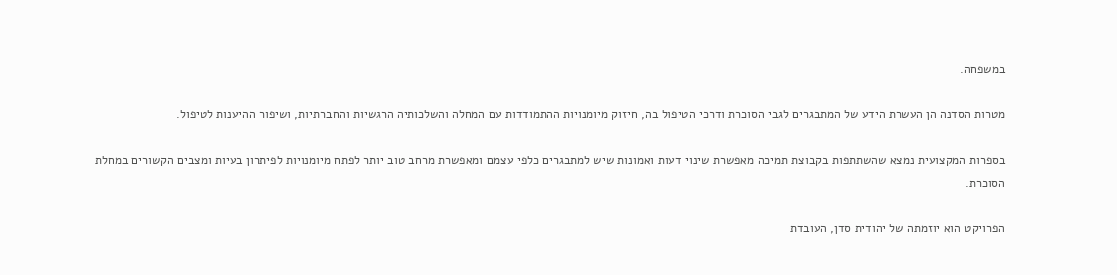במשפחה.

מטרות הסדנה הן העשרת הידע של המתבגרים לגבי הסוכרת ודרכי הטיפול בה, חיזוק מיומנויות ההתמודדות עם המחלה והשלכותיה הרגשיות והחברתיות, ושיפור ההיענות לטיפול.

בספרות המקצועית נמצא שהשתתפות בקבוצת תמיכה מאפשרת שינוי דעות ואמונות שיש למתבגרים כלפי עצמם ומאפשרת מרחב טוב יותר לפתח מיומנויות לפיתרון בעיות ומצבים הקשורים במחלת הסוכרת.

הפרויקט הוא יוזמתה של יהודית סדן, העובדת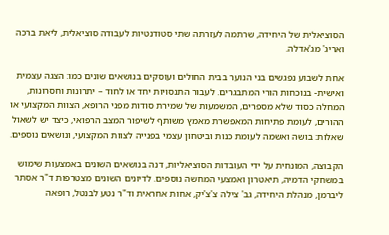הסוציאלית של היחידה, שרתמה לעזרתה שתי סטודנטיות לעבודה סוציאלית, ליאת ברכה ואריג' מג'אדלה.

אחת לשבוע נפגשים בני הנוער בבית החולים ועוסקים בנושאים שונים כמו: הצגה עצמית ואישית- בנוכחות הורי המתבגרים. לעבור התנסויות יחד או לחוד – יתרונות וחסרונות, המחלה כסוד שלא מספרים, המשמעות של שמירת סודות מפני הרופא, הצוות המקצועי או ההורים, לעומת פתיחות המאפשרת מאמץ משותף לשיפור המצב הרפואי, כיצד יש לשאול שאלות: בושה ואשמה לעומת כנות וביטחון עצמי בפנייה לצוות המקצועי, ונושאים נוספים.

הקבוצה, המונחית על ידי העובדות הסוציאליות, דנה בנושאים השונים באמצעות שימוש במשחקי הדמיה, תיאטרון ואמצעי המחשה נוספים. לדיונים השונים מצטרפות ד"ר אסתר ליברמן, מנהלת היחידה, גב' צילה צ'צ'יק, אחות אחראית וד"ר נטע לבנטל, רופאה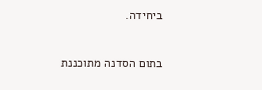ביחידה.

בתום הסדנה מתוכננת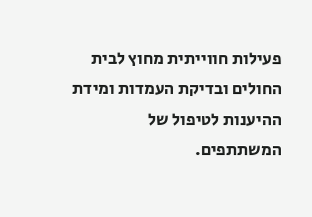פעילות חווייתית מחוץ לבית החולים ובדיקת העמדות ומידת ההיענות לטיפול של המשתתפים.